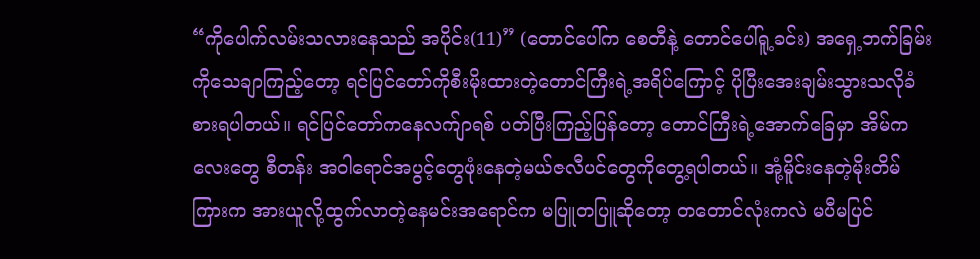“ကိုပေါက်လမ်းသလားနေသည် အပိုင်း(11)” (တောင်ပေါ်က စေတီနဲ့ တောင်ပေါ်ရူ့ခင်း) အရှေ့ဘက်ခြမ်းကိုသေချာကြည့်တော့ ရင်ပြင်တော်ကိုစီးမိုးထားတဲ့တောင်ကြီးရဲ့အရိပ်ကြောင့် ပိုပြီးအေးချမ်းသွားသလိုခံစားရပါတယ်။ ရင်ပြင်တော်ကနေလက်ျာရစ် ပတ်ပြီးကြည့်ပြန်တော့ တောင်ကြီးရဲ့အောက်ခြေမှာ အိမ်ကလေးတွေ စီတန်း အဝါရောင်အပွင့်တွေဖုံးနေတဲ့မယ်ဇလီပင်တွေကိုတွေ့ရပါတယ်။ အုံ့မိူင်းနေတဲ့မိုးတိမ်ကြားက အားယူလို့ထွက်လာတဲ့နေမင်းအရောင်က မပြူတပြူဆိုတော့ တတောင်လုံးကလဲ မပီမပြင်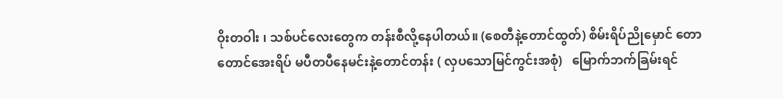ဝိုးတဝါး ၊ သစ်ပင်လေးတွေက တန်းစီလို့နေပါတယ်။ (စေတီနဲ့တောင်ထွတ်) စိမ်းရိပ်ညိုမှောင် တောတောင်အေးရိပ် မပီတပီနေမင်းနဲ့တောင်တန်း ( လှပသောမြင်ကွင်းအစုံ)   မြောက်ဘက်ခြမ်းရင်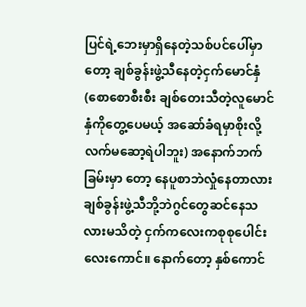ပြင်ရဲ့ဘေးမှာရှိနေတဲ့သစ်ပင်ပေါ်မှာတော့ ချစ်ခွန်းဖွဲ့သီနေတဲ့ငှက်မောင်နှံ (စောစောစီးစီး ချစ်တေးသီတဲ့လူမောင်နှံကိုတွေ့ပေမယ့် အဆော်ခံရမှာစိုးလို့ လက်မဆော့ရဲပါဘူး) အနောက်ဘက်ခြမ်းမှာ တော့ နေပူစာဘဲလှုံနေတာလား ချစ်ခွန်းဖွဲ့သီဘို့ဘဲဂွင်တွေဆင်နေသလားမသိတဲ့ ငှက်ကလေးကစုစုပေါင်း လေးကောင်။ နောက်တော့ နှစ်ကောင်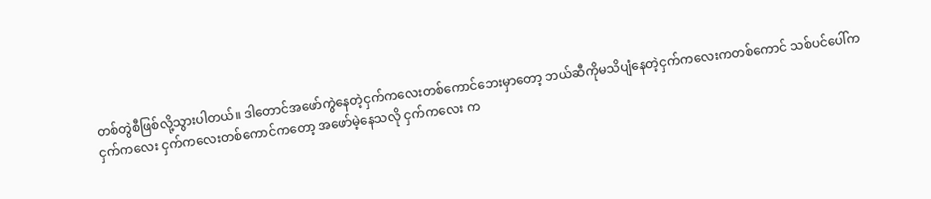တစ်တွဲစီဖြစ်လို့သွားပါတယ်။ ဒါတောင်အဖော်ကွဲနေတဲ့ငှက်ကလေးတစ်ကောင်ဘေးမှာတော့ ဘယ်ဆီကိုမသိပျံနေတဲ့ငှက်ကလေးကတစ်ကောင် သစ်ပင်ပေါ်ကငှက်ကလေး ငှက်ကလေးတစ်ကောင်ကတော့ အဖော်မဲ့နေသလို ငှက်ကလေး က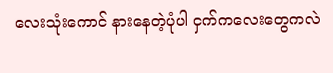လေးသုံးကောင် နားနေတဲ့ပုံပါ ငှက်ကလေးတွေကလဲ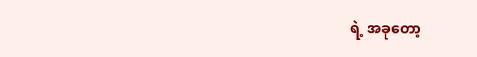ရဲ့ အခုတော့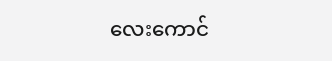လေးကောင်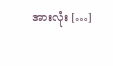အားလုံး […]